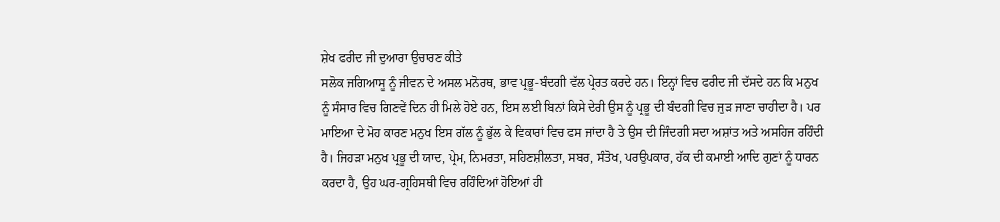ਸ਼ੇਖ ਫਰੀਦ ਜੀ ਦੁਆਰਾ ਉਚਾਰਣ ਕੀਤੇ
ਸਲੋਕ ਜਗਿਆਸੂ ਨੂੰ ਜੀਵਨ ਦੇ ਅਸਲ ਮਨੋਰਥ, ਭਾਵ ਪ੍ਰਭੂ-ਬੰਦਗੀ ਵੱਲ ਪ੍ਰੇਰਤ ਕਰਦੇ ਹਨ। ਇਨ੍ਹਾਂ ਵਿਚ ਫਰੀਦ ਜੀ ਦੱਸਦੇ ਹਨ ਕਿ ਮਨੁਖ ਨੂੰ ਸੰਸਾਰ ਵਿਚ ਗਿਣਵੇਂ ਦਿਨ ਹੀ ਮਿਲੇ ਹੋਏ ਹਨ, ਇਸ ਲਈ ਬਿਨਾਂ ਕਿਸੇ ਦੇਰੀ ਉਸ ਨੂੰ ਪ੍ਰਭੂ ਦੀ ਬੰਦਗੀ ਵਿਚ ਜੁੜ ਜਾਣਾ ਚਾਹੀਦਾ ਹੈ। ਪਰ
ਮਾਇਆ ਦੇ ਮੋਹ ਕਾਰਣ ਮਨੁਖ ਇਸ ਗੱਲ ਨੂੰ ਭੁੱਲ ਕੇ ਵਿਕਾਰਾਂ ਵਿਚ ਫਸ ਜਾਂਦਾ ਹੈ ਤੇ ਉਸ ਦੀ ਜਿੰਦਗੀ ਸਦਾ ਅਸ਼ਾਂਤ ਅਤੇ ਅਸਹਿਜ ਰਹਿੰਦੀ ਹੈ। ਜਿਹੜਾ ਮਨੁਖ ਪ੍ਰਭੂ ਦੀ ਯਾਦ, ਪ੍ਰੇਮ, ਨਿਮਰਤਾ, ਸਹਿਣਸ਼ੀਲਤਾ, ਸਬਰ, ਸੰਤੋਖ, ਪਰਉਪਕਾਰ, ਹੱਕ ਦੀ ਕਮਾਈ ਆਦਿ ਗੁਣਾਂ ਨੂੰ ਧਾਰਨ ਕਰਦਾ ਹੈ, ਉਹ ਘਰ-ਗ੍ਰਹਿਸਥੀ ਵਿਚ ਰਹਿੰਦਿਆਂ ਹੋਇਆਂ ਹੀ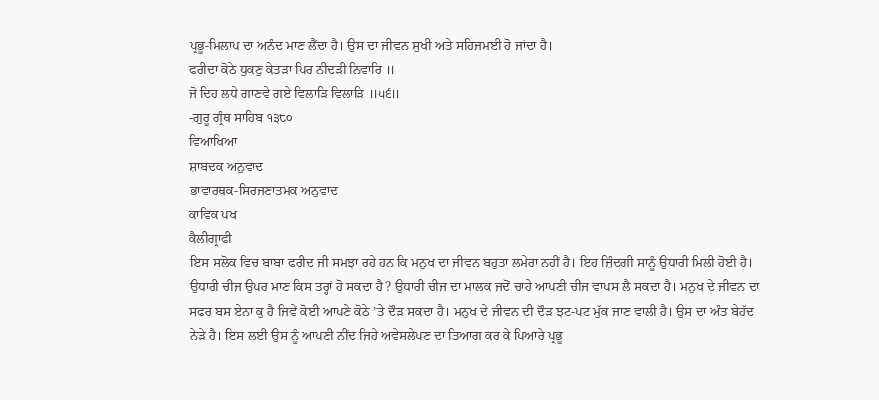ਪ੍ਰਭੂ-ਮਿਲਾਪ ਦਾ ਅਨੰਦ ਮਾਣ ਲੈਂਦਾ ਹੈ। ਉਸ ਦਾ ਜੀਵਨ ਸੁਖੀ ਅਤੇ ਸਹਿਜਮਈ ਹੋ ਜਾਂਦਾ ਹੈ।
ਫਰੀਦਾ ਕੋਠੇ ਧੁਕਣੁ ਕੇਤੜਾ ਪਿਰ ਨੀਦੜੀ ਨਿਵਾਰਿ ॥
ਜੋ ਦਿਹ ਲਧੇ ਗਾਣਵੇ ਗਏ ਵਿਲਾੜਿ ਵਿਲਾੜਿ ॥੫੬॥
-ਗੁਰੂ ਗ੍ਰੰਥ ਸਾਹਿਬ ੧੩੮੦
ਵਿਆਖਿਆ
ਸ਼ਾਬਦਕ ਅਨੁਵਾਦ
ਭਾਵਾਰਥਕ-ਸਿਰਜਣਾਤਮਕ ਅਨੁਵਾਦ
ਕਾਵਿਕ ਪਖ
ਕੈਲੀਗ੍ਰਾਫੀ
ਇਸ ਸਲੋਕ ਵਿਚ ਬਾਬਾ ਫਰੀਦ ਜੀ ਸਮਝਾ ਰਹੇ ਹਨ ਕਿ ਮਨੁਖ ਦਾ ਜੀਵਨ ਬਹੁਤਾ ਲਮੇਰਾ ਨਹੀਂ ਹੈ। ਇਹ ਜ਼ਿੰਦਗੀ ਸਾਨੂੰ ਉਧਾਰੀ ਮਿਲੀ ਹੋਈ ਹੈ। ਉਧਾਰੀ ਚੀਜ ਉਪਰ ਮਾਣ ਕਿਸ ਤਰ੍ਹਾਂ ਹੋ ਸਕਦਾ ਹੈ? ਉਧਾਰੀ ਚੀਜ ਦਾ ਮਾਲਕ ਜਦੋਂ ਚਾਹੇ ਆਪਣੀ ਚੀਜ ਵਾਪਸ ਲੈ ਸਕਦਾ ਹੈ। ਮਨੁਖ ਦੇ ਜੀਵਨ ਦਾ ਸਫਰ ਬਸ ਏਨਾ ਕੁ ਹੈ ਜਿਵੇਂ ਕੋਈ ਆਪਣੇ ਕੋਠੇ ’ਤੇ ਦੌੜ ਸਕਦਾ ਹੈ। ਮਨੁਖ ਦੇ ਜੀਵਨ ਦੀ ਦੌੜ ਝਟ-ਪਟ ਮੁੱਕ ਜਾਣ ਵਾਲੀ ਹੈ। ਉਸ ਦਾ ਅੰਤ ਬੇਹੱਦ ਨੇੜੇ ਹੈ। ਇਸ ਲਈ ਉਸ ਨੂੰ ਆਪਣੀ ਨੀਂਦ ਜਿਹੇ ਅਵੇਸਲੇਪਣ ਦਾ ਤਿਆਗ ਕਰ ਕੇ ਪਿਆਰੇ ਪ੍ਰਭੂ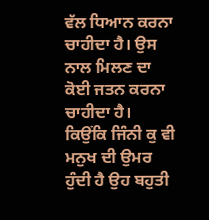ਵੱਲ ਧਿਆਨ ਕਰਨਾ ਚਾਹੀਦਾ ਹੈ। ਉਸ ਨਾਲ ਮਿਲਣ ਦਾ ਕੋਈ ਜਤਨ ਕਰਨਾ ਚਾਹੀਦਾ ਹੈ।
ਕਿਉਂਕਿ ਜਿੰਨੀ ਕੁ ਵੀ ਮਨੁਖ ਦੀ ਉਮਰ ਹੁੰਦੀ ਹੈ ਉਹ ਬਹੁਤੀ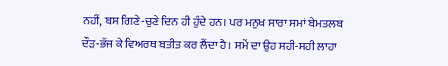ਨਹੀਂ, ਬਸ ਗਿਣੇ-ਚੁਣੇ ਦਿਨ ਹੀ ਹੁੰਦੇ ਹਨ। ਪਰ ਮਨੁਖ ਸਾਰਾ ਸਮਾਂ ਬੇਮਤਲਬ ਦੌੜ-ਭੱਜ ਕੇ ਵਿਅਰਥ ਬਤੀਤ ਕਰ ਲੈਂਦਾ ਹੈ। ਸਮੇਂ ਦਾ ਉਹ ਸਹੀ-ਸਹੀ ਲਾਹਾ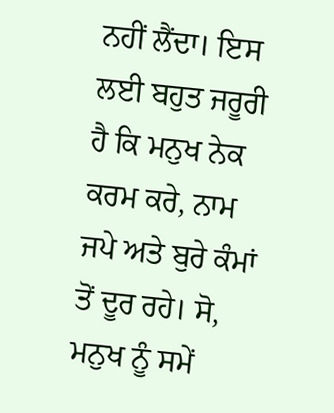ਨਹੀਂ ਲੈਂਦਾ। ਇਸ ਲਈ ਬਹੁਤ ਜਰੂਰੀ ਹੈ ਕਿ ਮਨੁਖ ਨੇਕ ਕਰਮ ਕਰੇ, ਨਾਮ ਜਪੇ ਅਤੇ ਬੁਰੇ ਕੰਮਾਂ ਤੋਂ ਦੂਰ ਰਹੇ। ਸੋ, ਮਨੁਖ ਨੂੰ ਸਮੇਂ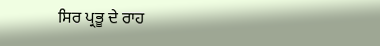ਸਿਰ ਪ੍ਰਭੂ ਦੇ ਰਾਹ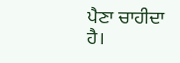ਪੈਣਾ ਚਾਹੀਦਾ ਹੈ।